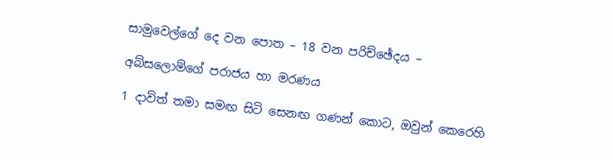සාමුවෙල්ගේ දෙ වන පොත – 18 වන පරිච්ඡේදය –

අබ්සලොම්ගේ පරාජය හා මරණය

1 දාවිත් තමා සමඟ සිටි සෙනඟ ගණන් කොට, ඔවුන් කෙරෙහි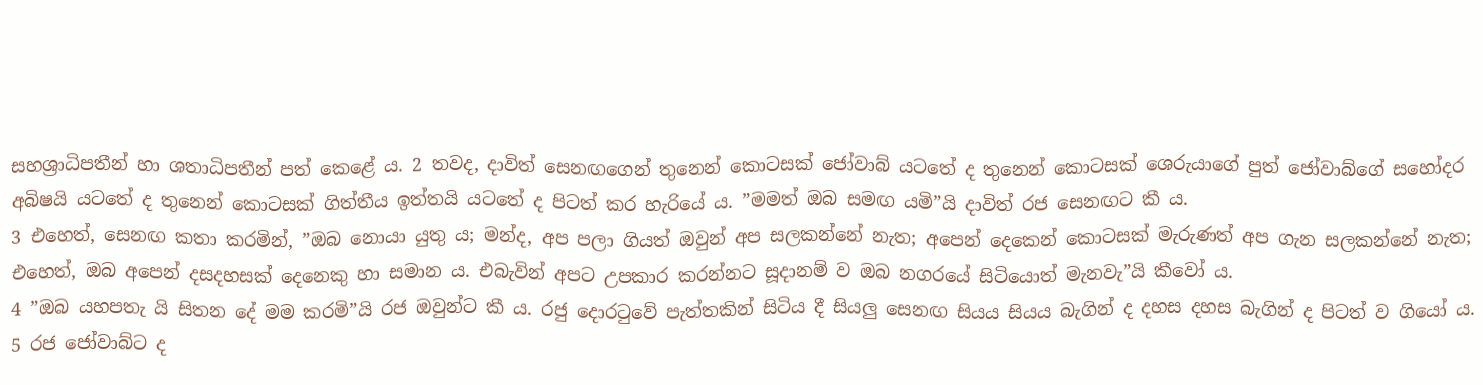සහශ්‍රාධිපතීන් හා ශතාධිපතීන් පත් කෙළේ ය. 2 තවද, දාවිත් සෙනඟගෙන් තුනෙන් කොටසක් ජෝවාබ් යටතේ ද තුනෙන් කොටසක් ශෙරුයාගේ පුත් ජෝවාබ්ගේ සහෝදර අබිෂයි යටතේ ද තුනෙන් කොටසක් ගිත්තීය ඉත්තයි යටතේ ද පිටත් කර හැරියේ ය. ”මමත් ඔබ සමඟ යමි”යි දාවිත් රජ සෙනඟට කී ය.
3 එහෙත්, සෙනඟ කතා කරමින්, ”ඔබ නො‍යා යුතු ය; මන්ද, අප පලා ගියත් ඔවුන් අප සලකන්නේ නැත; අපෙන් දෙකෙන් කොටසක් මැරුණත් අප ගැන සලකන්නේ නැත; එහෙත්, ඔබ අපෙන් දසදහසක් දෙනෙකු හා සමාන ය. එබැවින් අපට උපකාර කරන්නට සූදානම් ව ඔබ නගරයේ සිටියොත් මැනවැ”යි කීවෝ ය.
4 ”ඔබ යහපතැ යි සිතන දේ මම කරමි”යි රජ ඔවුන්ට කී ය. රජු දොරටුවේ පැත්තකින් සිටිය දී සියලු සෙනඟ සියය සියය බැගින් ද දහස දහස බැගින් ද පිටත් ව ගියෝ ය. 5 රජ ජෝවාබ්ට ද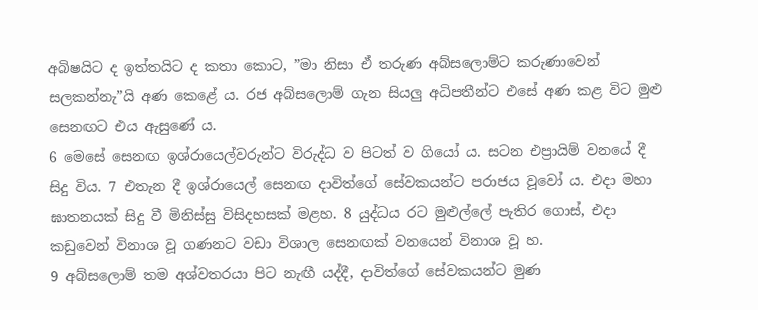අබිෂයිට ද ඉත්තයිට ද කතා කොට, ”මා නිසා ඒ තරුණ අබ්සලොම්ට කරුණාවෙන් සලකන්නැ”යි අණ කෙළේ ය. රජ අබ්සලොම් ගැන සියලු අධිපතීන්ට එසේ අණ කළ විට මුළු සෙනඟට එය ඇසුණේ ය.
6 මෙසේ සෙනඟ ඉශ්රායෙල්වරුන්ට විරුද්ධ ව පිටත් ව ගියෝ ය. සටන එප්‍රායිම් වනයේ දී සිදු විය. 7 එතැන දී ඉශ්රායෙල් සෙනඟ දාවිත්ගේ සේවකයන්ට පරාජය වූවෝ ය. එදා මහා ඝාතනයක් සිදු වී මිනිස්සු විසිදහසක් මළහ. 8 යුද්ධය රට මුළුල්ලේ පැතිර ගොස්, එදා කඩුවෙන් විනාශ වූ ගණනට වඩා විශාල සෙනඟක් වනයෙන් විනාශ වූ හ.
9 අබ්සලොම් තම අශ්වතරයා පිට නැඟී යද්දී, දාවිත්ගේ සේවකයන්ට මුණ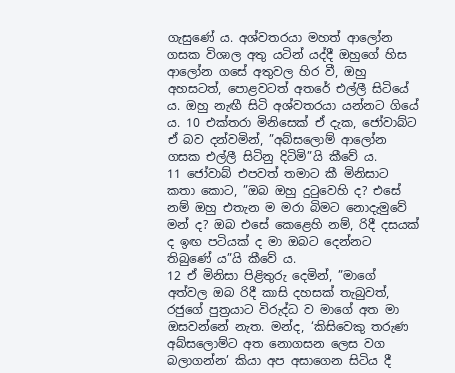ගැසුණේ ය. අශ්වතරයා මහත් ආලෝන ගසක විශාල අතු යටින් යද්දී ඔහුගේ හිස ආලෝන ගසේ අතුවල හිර වී, ඔහු අහසටත්, පොළවටත් අතරේ එල්ලී සිටියේ ය. ඔහු නැඟී සිටි අශ්වතරයා යන්නට ගියේ ය. 10 එක්තරා මිනිසෙක් ඒ දැක, ජෝවාබ්ට ඒ බව දන්වමින්, ”අබ්සලොම් ආලෝන ගසක එල්ලී සිටිනු දිටිමි”යි කීවේ ය.
11 ජෝවාබ් එපවත් තමාට කී මිනිසාට කතා කොට, ”ඔබ ඔහු දුටුවෙහි ද? එසේ නම් ඔහු එතැන ම මරා බිමට නො‍දැමුවේ මන් ද? ඔබ එසේ කෙළෙහි නම්, රිදී දසයක් ද ඉඟ පටියක් ද මා ඔබට දෙන්නට තිබුණේ ය”යි කීවේ ය.
12 ඒ මිනිසා පිළිතුරු දෙමින්, ”මාගේ අත්වල ඔබ රිදී කාසි දහසක් තැබුවත්, රජුගේ පුත්‍රයාට විරුද්ධ ව මාගේ අත මා ඔසවන්නේ නැත. මන්ද, ‘කිසිවෙකු තරුණ අබ්සලොම්ට අත නො‍ගසන ලෙස වග බලාගන්න’ කියා අප අසාගෙන සිටිය දී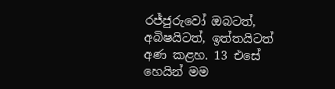රජ්ජුරුවෝ ඔබටත්, අබිෂයිටත්, ඉත්තයිටත් අණ කළහ. 13 එසේ හෙයින් මම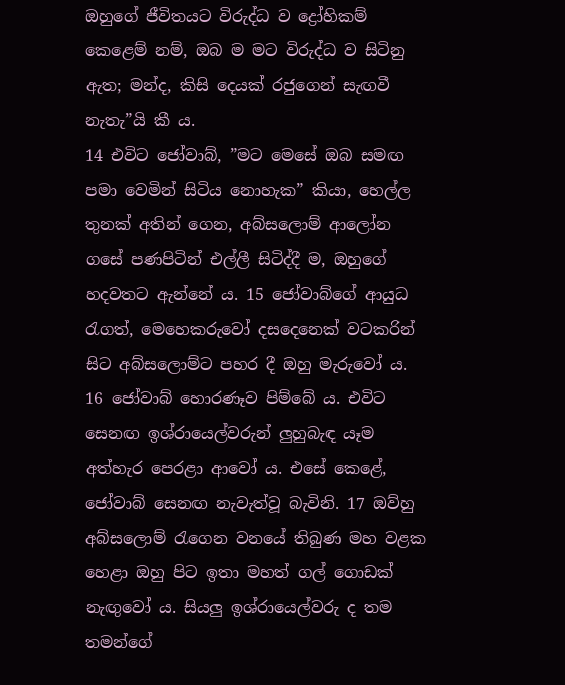ඔහුගේ ජීවිතයට විරුද්ධ ව ද්‍රෝහිකම් කෙළෙම් නම්, ඔබ ම මට විරුද්ධ ව සිටිනු ඇත; මන්ද, කිසි දෙයක් රජුගෙන් සැඟවී නැතැ”යි කී ය.
14 එවිට ජෝවාබ්, ”මට මෙසේ ඔබ සමඟ පමා වෙමින් සිටිය නො‍හැක” කියා, හෙල්ල තුනක් අතින් ගෙන, අබ්සලොම් ආලෝන ගසේ පණපිටින් එල්ලී සිටිද්දී ම, ඔහුගේ හදවතට ඇන්නේ ය. 15 ජෝවාබ්ගේ ආයුධ රැගත්, මෙහෙකරුවෝ දසදෙනෙක් වටකරින් සිට අබ්සලොම්ට පහර දී ඔහු මැරුවෝ ය.
16 ජෝවාබ් හොරණෑව පිම්බේ ය. එවිට සෙනඟ ඉශ්රායෙල්වරුන් ලුහුබැඳ යෑම අත්හැර පෙරළා ආවෝ ය. එසේ කෙළේ, ජෝවාබ් සෙනඟ නැවැත්වූ බැවිනි. 17 ඔව්හු අබ්සලොම් රැගෙන වනයේ තිබුණ මහ වළක හෙළා ඔහු පිට ඉතා මහත් ගල් ගොඩක් නැඟුවෝ ය. සියලු ඉශ්රායෙල්වරු ද තම තමන්ගේ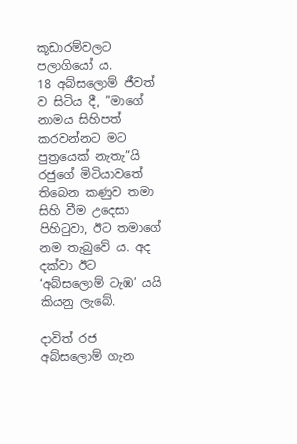කූඩාරම්වලට පලාගියෝ ය.
18 අබ්සලොම් ජීවත් ව සිටිය දී, ”මාගේ නාමය සිහිපත් කරවන්නට මට පුත්‍රයෙක් නැතැ”යි රජුගේ මිටියාවතේ තිබෙන කණුව තමා සිහි වීම උදෙසා පිහිටුවා, ඊට තමාගේ නම තැබුවේ ය. අද දක්වා ඊට ‘අබ්සලොම් ටැඹ’ යයි කියනු ලැබේ.

දාවිත් රජ අබ්සලොම් ගැන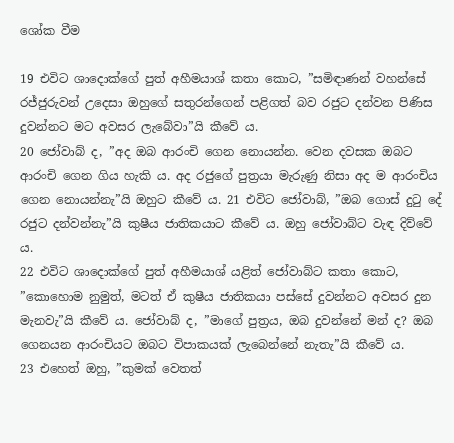ශෝක වීම

19 එවිට ශාදොක්ගේ පුත් අහීමයාශ් කතා කොට, ”සමිඳාණන් වහන්සේ රජ්ජුරුවන් උදෙසා ඔහුගේ සතුරන්ගෙන් පළිගත් බව රජුට දන්වන පිණිස දුවන්නට මට අවසර ලැබේවා”යි කීවේ ය.
20 ජෝවාබ් ද, ”අද ඔබ ආරංචි ගෙන නො‍යන්න. වෙන දවසක ඔබට ආරංචි ගෙන ගිය හැකි ය. අද රජුගේ පුත්‍රයා මැරුණු නිසා අද ම ආරංචිය ගෙන නො‍යන්නැ”යි ඔහුට කීවේ ය. 21 එවිට ජෝවාබ්, ”ඔබ ගොස් දුටු දේ රජුට දන්වන්නැ”යි කුෂීය ජාතිකයාට කීවේ ය. ඔහු ජෝවාබ්ට වැඳ දිව්වේ ය.
22 එවිට ශාදොක්ගේ පුත් අහීමයාශ් යළිත් ජෝවාබ්ට කතා කොට, ”කොහොම නුමුත්, මටත් ඒ කුෂීය ජාතිකයා පස්සේ දුවන්නට අවසර දුන මැනවැ”යි කීවේ ය. ජෝවාබ් ද, ”මාගේ පුත්‍රය, ඔබ දුවන්නේ මන් ද? ඔබ ගෙනයන ආරංචියට ඔබට විපාකයක් ලැබෙන්නේ නැතැ”යි කීවේ ය.
23 එහෙත් ඔහු, ”කුමක් වෙතත්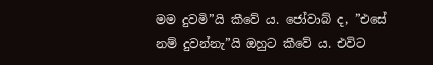මම දුවමි”යි කීවේ ය. ජෝවාබ් ද, ”එසේ නම් දුවන්නැ”යි ඔහුට කීවේ ය. එවිට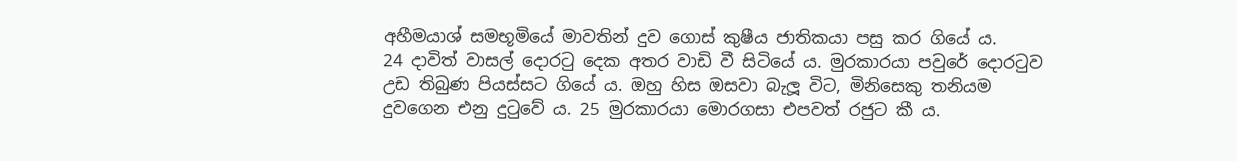අහීමයාශ් සමභූමියේ මාවතින් දුව ගොස් කුෂීය ජාතිකයා පසු කර ගියේ ය.
24 දාවිත් වාසල් දොරටු දෙක අතර වාඩි වී සිටියේ ය. මුරකාරයා පවුරේ දොරටුව උඩ තිබුණ පියස්සට ගියේ ය. ඔහු හිස ඔසවා බැලූ විට, මිනිසෙකු තනියම දුවගෙන එනු දුටුවේ ය. 25 මුරකාරයා මොරගසා එපවත් රජුට කී ය.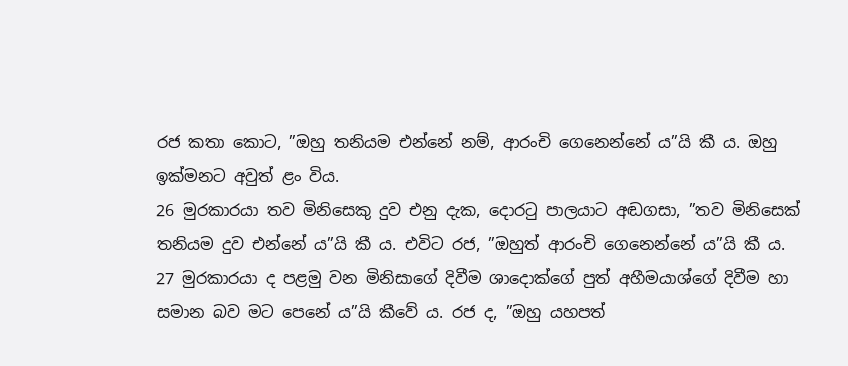රජ කතා කොට, ”ඔහු තනියම එන්නේ නම්, ආරංචි ගෙනෙන්නේ ය”යි කී ය. ඔහු ඉක්මනට අවුත් ළං විය.
26 මුරකාරයා තව මිනිසෙකු දුව එනු දැක, දොරටු පාලයාට අඬගසා, ”තව මිනිසෙක් තනියම දුව එන්නේ ය”යි කී ය. එවිට රජ, ”ඔහුත් ආරංචි ගෙනෙන්නේ ය”යි කී ය.
27 මුරකාරයා ද පළමු වන මිනිසාගේ දිවීම ශාදොක්ගේ පුත් අහීමයාශ්ගේ දිවීම හා සමාන බව මට පෙනේ ය”යි කීවේ ය. රජ ද, ”ඔහු යහපත්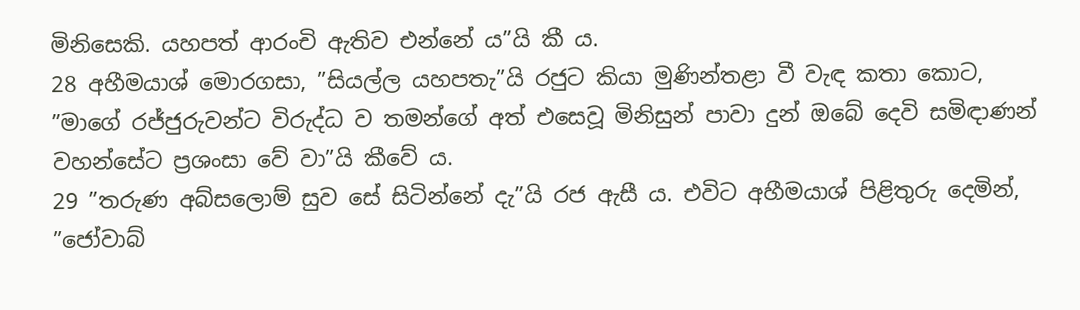මිනිසෙකි. යහපත් ආරංචි ඇතිව එන්නේ ය”යි කී ය.
28 අහීමයාශ් මොරගසා, ”සියල්ල යහපතැ”යි රජුට කියා මුණින්තළා වී වැඳ කතා කොට, ”මාගේ රජ්ජුරුවන්ට විරුද්ධ ව තමන්ගේ අත් එසෙවූ මිනිසුන් පාවා දුන් ඔබේ දෙවි සමිඳාණන් වහන්සේට ප්‍රශංසා වේ වා”යි කීවේ ය.
29 ”තරුණ අබ්සලොම් සුව සේ සිටින්නේ දැ”යි රජ ඇසී ය. එවිට අහීමයාශ් පිළිතුරු දෙමින්, ”ජෝවාබ්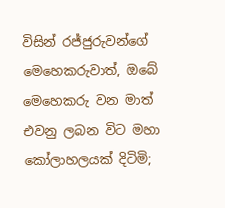විසින් රජ්ජුරුවන්ගේ මෙහෙකරුවාත්, ඔබේ මෙහෙකරු වන මාත් එවනු ලබන විට මහා කෝලාහලයක් දිටිමි;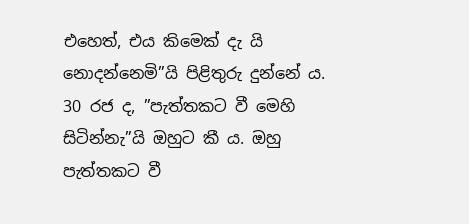එහෙත්, එය කිමෙක් දැ යි නො‍දන්නෙමි”යි පිළිතුරු දුන්නේ ය.
30 රජ ද, ”පැත්තකට වී මෙහි සිටින්නැ”යි ඔහුට කී ය. ඔහු පැත්තකට වී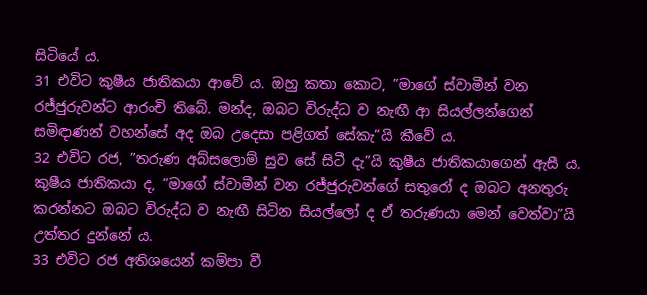සිටියේ ය.
31 එවිට කුෂීය ජාතිකයා ආවේ ය. ඔහු කතා කොට, ”මාගේ ස්වාමීන් වන රජ්ජුරුවන්ට ආරංචි තිබේ. මන්ද, ඔබට විරුද්ධ ව නැඟී ආ සියල්ලන්ගෙන් සමිඳාණන් වහන්සේ අද ඔබ උදෙසා පළිගත් සේකැ”යි කීවේ ය.
32 එවිට රජ, ”තරුණ අබ්සලොම් සුව සේ සිටී දැ”යි කුෂීය ජාතිකයාගෙන් ඇසී ය. කුෂීය ජාතිකයා ද, ”මාගේ ස්වාමීන් වන රජ්ජුරුවන්ගේ සතුරෝ ද ඔබට අනතුරු කරන්නට ඔබට විරුද්ධ ව නැඟී සිටින සියල්ලෝ ද ඒ තරුණයා මෙන් වෙත්වා”යි උත්තර දුන්නේ ය.
33 එවිට රජ අතිශයෙන් කම්පා වී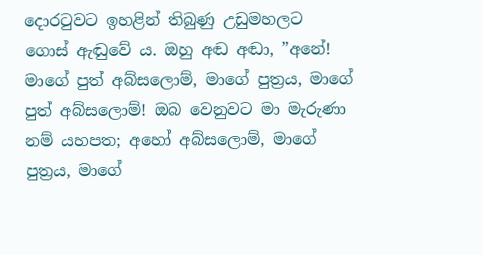දොරටුවට ඉහළින් තිබුණු උඩුමහලට ගොස් ඇඬුවේ ය. ඔහු අඬ අඬා, ”අනේ! මාගේ පුත් අබ්සලොම්, මාගේ පුත්‍රය, මාගේ පුත් අබ්සලොම්! ඔබ වෙනුවට මා මැරුණා නම් යහපත; අහෝ අබ්සලොම්, මාගේ පුත්‍රය, මාගේ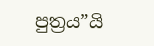පුත්‍රය”යි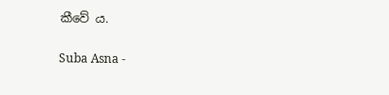කීවේ ය.

Suba Asna -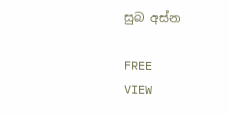සුබ අස්න

FREE
VIEW